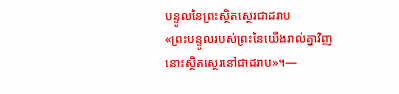បន្ទូលនៃព្រះស្ថិតស្ថេរជាដរាប
«ព្រះបន្ទូលរបស់ព្រះនៃយើងរាល់គ្នាវិញ នោះស្ថិតស្ថេរនៅជាដរាប»។—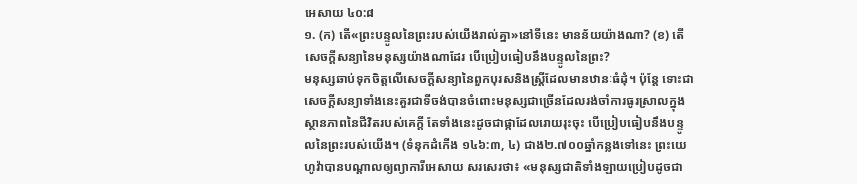អេសាយ ៤០:៨
១. (ក) តើ«ព្រះបន្ទូលនៃព្រះរបស់យើងរាល់គ្នា»នៅទីនេះ មានន័យយ៉ាងណា? (ខ) តើសេចក្ដីសន្យានៃមនុស្សយ៉ាងណាដែរ បើប្រៀបធៀបនឹងបន្ទូលនៃព្រះ?
មនុស្សឆាប់ទុកចិត្តលើសេចក្ដីសន្យានៃពួកបុរសនិងស្ត្រីដែលមានឋានៈធំដុំ។ ប៉ុន្តែ ទោះជាសេចក្ដីសន្យាទាំងនេះគួរជាទីចង់បានចំពោះមនុស្សជាច្រើនដែលរង់ចាំការធូរស្រាលក្នុងស្ថានភាពនៃជីវិតរបស់គេក្ដី តែទាំងនេះដូចជាផ្កាដែលរោយរុះចុះ បើប្រៀបធៀបនឹងបន្ទូលនៃព្រះរបស់យើង។ (ទំនុកដំកើង ១៤៦:៣, ៤) ជាង២.៧០០ឆ្នាំកន្លងទៅនេះ ព្រះយេហូវ៉ាបានបណ្ដាលឲ្យព្យាការីអេសាយ សរសេរថា៖ «មនុស្សជាតិទាំងឡាយប្រៀបដូចជា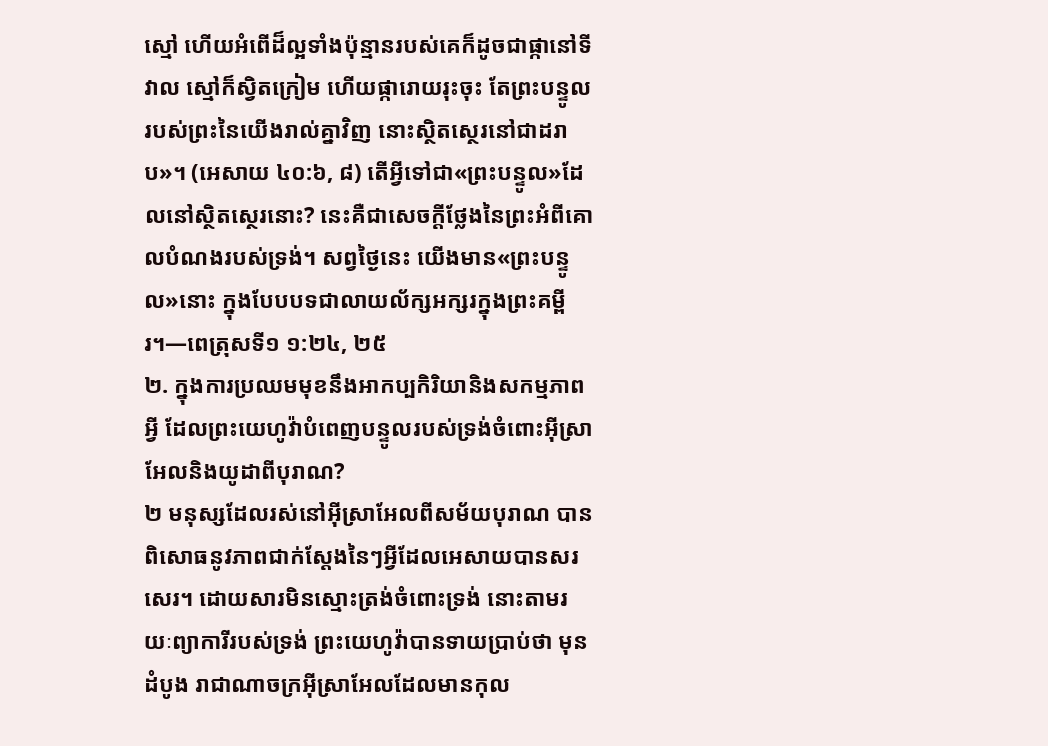ស្មៅ ហើយអំពើដ៏ល្អទាំងប៉ុន្មានរបស់គេក៏ដូចជាផ្កានៅទីវាល ស្មៅក៏ស្វិតក្រៀម ហើយផ្ការោយរុះចុះ តែព្រះបន្ទូលរបស់ព្រះនៃយើងរាល់គ្នាវិញ នោះស្ថិតស្ថេរនៅជាដរាប»។ (អេសាយ ៤០:៦, ៨) តើអ្វីទៅជា«ព្រះបន្ទូល»ដែលនៅស្ថិតស្ថេរនោះ? នេះគឺជាសេចក្ដីថ្លែងនៃព្រះអំពីគោលបំណងរបស់ទ្រង់។ សព្វថ្ងៃនេះ យើងមាន«ព្រះបន្ទូល»នោះ ក្នុងបែបបទជាលាយល័ក្សអក្សរក្នុងព្រះគម្ពីរ។—ពេត្រុសទី១ ១:២៤, ២៥
២. ក្នុងការប្រឈមមុខនឹងអាកប្បកិរិយានិងសកម្មភាពអ្វី ដែលព្រះយេហូវ៉ាបំពេញបន្ទូលរបស់ទ្រង់ចំពោះអ៊ីស្រាអែលនិងយូដាពីបុរាណ?
២ មនុស្សដែលរស់នៅអ៊ីស្រាអែលពីសម័យបុរាណ បានពិសោធនូវភាពជាក់ស្តែងនៃៗអ្វីដែលអេសាយបានសរសេរ។ ដោយសារមិនស្មោះត្រង់ចំពោះទ្រង់ នោះតាមរយៈព្យាការីរបស់ទ្រង់ ព្រះយេហូវ៉ាបានទាយប្រាប់ថា មុនដំបូង រាជាណាចក្រអ៊ីស្រាអែលដែលមានកុល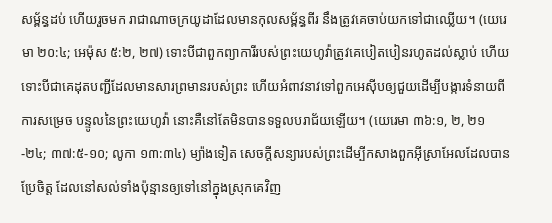សម្ព័ន្ធដប់ ហើយរួចមក រាជាណាចក្រយូដាដែលមានកុលសម្ព័ន្ធពីរ នឹងត្រូវគេចាប់យកទៅជាឈ្លើយ។ (យេរេមា ២០:៤; អេម៉ុស ៥:២, ២៧) ទោះបីជាពួកព្យាការីរបស់ព្រះយេហូវ៉ាត្រូវគេបៀតបៀនរហូតដល់ស្លាប់ ហើយទោះបីជាគេដុតបញ្ជីដែលមានសារព្រមានរបស់ព្រះ ហើយអំពាវនាវទៅពួកអេស៊ីបឲ្យជួយដើម្បីបង្ការទំនាយពីការសម្រេច បន្ទូលនៃព្រះយេហូវ៉ា នោះគឺនៅតែមិនបានទទួលបរាជ័យឡើយ។ (យេរេមា ៣៦:១, ២, ២១-២៤; ៣៧:៥-១០; លូកា ១៣:៣៤) ម្យ៉ាងទៀត សេចក្ដីសន្យារបស់ព្រះដើម្បីកសាងពួកអ៊ីស្រាអែលដែលបានប្រែចិត្ត ដែលនៅសល់ទាំងប៉ុន្មានឲ្យទៅនៅក្នុងស្រុកគេវិញ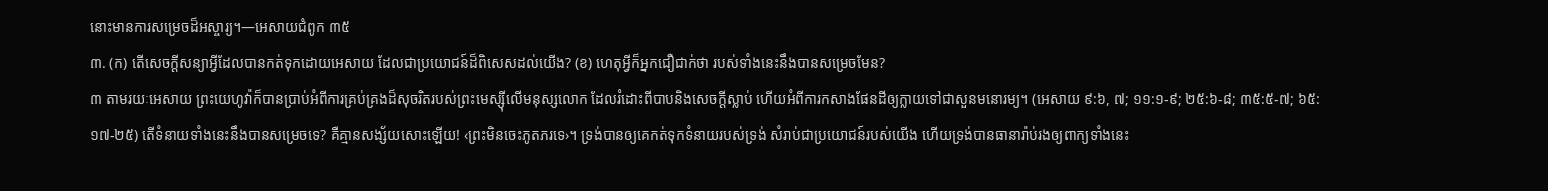នោះមានការសម្រេចដ៏អស្ចារ្យ។—អេសាយជំពូក ៣៥
៣. (ក) តើសេចក្ដីសន្យាអ្វីដែលបានកត់ទុកដោយអេសាយ ដែលជាប្រយោជន៍ដ៏ពិសេសដល់យើង? (ខ) ហេតុអ្វីក៏អ្នកជឿជាក់ថា របស់ទាំងនេះនឹងបានសម្រេចមែន?
៣ តាមរយៈអេសាយ ព្រះយេហូវ៉ាក៏បានប្រាប់អំពីការគ្រប់គ្រងដ៏សុចរិតរបស់ព្រះមេស្ស៊ីលើមនុស្សលោក ដែលរំដោះពីបាបនិងសេចក្ដីស្លាប់ ហើយអំពីការកសាងផែនដីឲ្យក្លាយទៅជាសួនមនោរម្យ។ (អេសាយ ៩:៦, ៧; ១១:១-៩; ២៥:៦-៨; ៣៥:៥-៧; ៦៥:១៧-២៥) តើទំនាយទាំងនេះនឹងបានសម្រេចទេ? គឺគ្មានសង្ស័យសោះឡើយ! ‹ព្រះមិនចេះភូតភរទេ›។ ទ្រង់បានឲ្យគេកត់ទុកទំនាយរបស់ទ្រង់ សំរាប់ជាប្រយោជន៍របស់យើង ហើយទ្រង់បានធានារ៉ាប់រងឲ្យពាក្យទាំងនេះ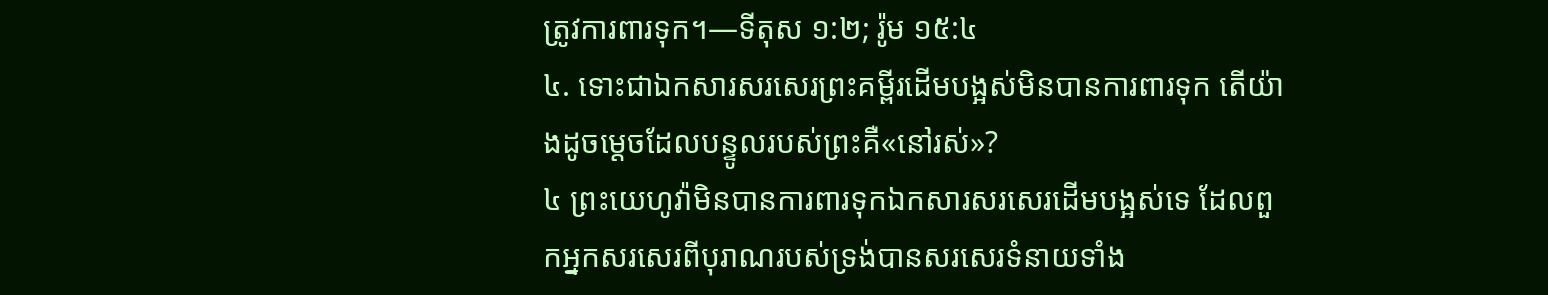ត្រូវការពារទុក។—ទីតុស ១:២; រ៉ូម ១៥:៤
៤. ទោះជាឯកសារសរសេរព្រះគម្ពីរដើមបង្អស់មិនបានការពារទុក តើយ៉ាងដូចម្ដេចដែលបន្ទូលរបស់ព្រះគឺ«នៅរស់»?
៤ ព្រះយេហូវ៉ាមិនបានការពារទុកឯកសារសរសេរដើមបង្អស់ទេ ដែលពួកអ្នកសរសេរពីបុរាណរបស់ទ្រង់បានសរសេរទំនាយទាំង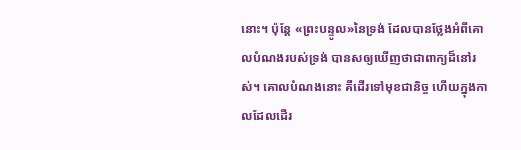នោះ។ ប៉ុន្តែ «ព្រះបន្ទូល»នៃទ្រង់ ដែលបានថ្លែងអំពីគោលបំណងរបស់ទ្រង់ បានសឲ្យឃើញថាជាពាក្យដ៏នៅរស់។ គោលបំណងនោះ គឺដើរទៅមុខជានិច្ច ហើយក្នុងកាលដែលដើរ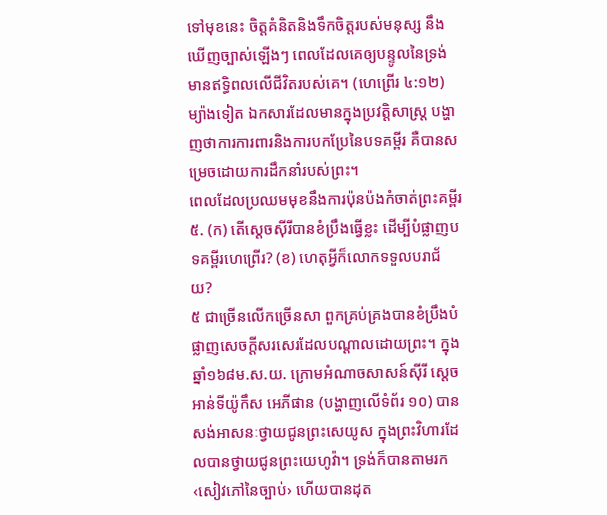ទៅមុខនេះ ចិត្តគំនិតនិងទឹកចិត្តរបស់មនុស្ស នឹងឃើញច្បាស់ឡើងៗ ពេលដែលគេឲ្យបន្ទូលនៃទ្រង់មានឥទ្ធិពលលើជីវិតរបស់គេ។ (ហេព្រើរ ៤:១២) ម្យ៉ាងទៀត ឯកសារដែលមានក្នុងប្រវត្ដិសាស្ត្រ បង្ហាញថាការការពារនិងការបកប្រែនៃបទគម្ពីរ គឺបានសម្រេចដោយការដឹកនាំរបស់ព្រះ។
ពេលដែលប្រឈមមុខនឹងការប៉ុនប៉ងកំចាត់ព្រះគម្ពីរ
៥. (ក) តើស្តេចស៊ីរីបានខំប្រឹងធ្វើខ្លះ ដើម្បីបំផ្លាញបទគម្ពីរហេព្រើរ? (ខ) ហេតុអ្វីក៏លោកទទួលបរាជ័យ?
៥ ជាច្រើនលើកច្រើនសា ពួកគ្រប់គ្រងបានខំប្រឹងបំផ្លាញសេចក្ដីសរសេរដែលបណ្ដាលដោយព្រះ។ ក្នុងឆ្នាំ១៦៨ម.ស.យ. ក្រោមអំណាចសាសន៍ស៊ីរី ស្តេចអាន់ទីយ៉ូកឹស អេភីផាន (បង្ហាញលើទំព័រ ១០) បានសង់អាសនៈថ្វាយជូនព្រះសេយូស ក្នុងព្រះវិហារដែលបានថ្វាយជូនព្រះយេហូវ៉ា។ ទ្រង់ក៏បានតាមរក‹សៀវភៅនៃច្បាប់› ហើយបានដុត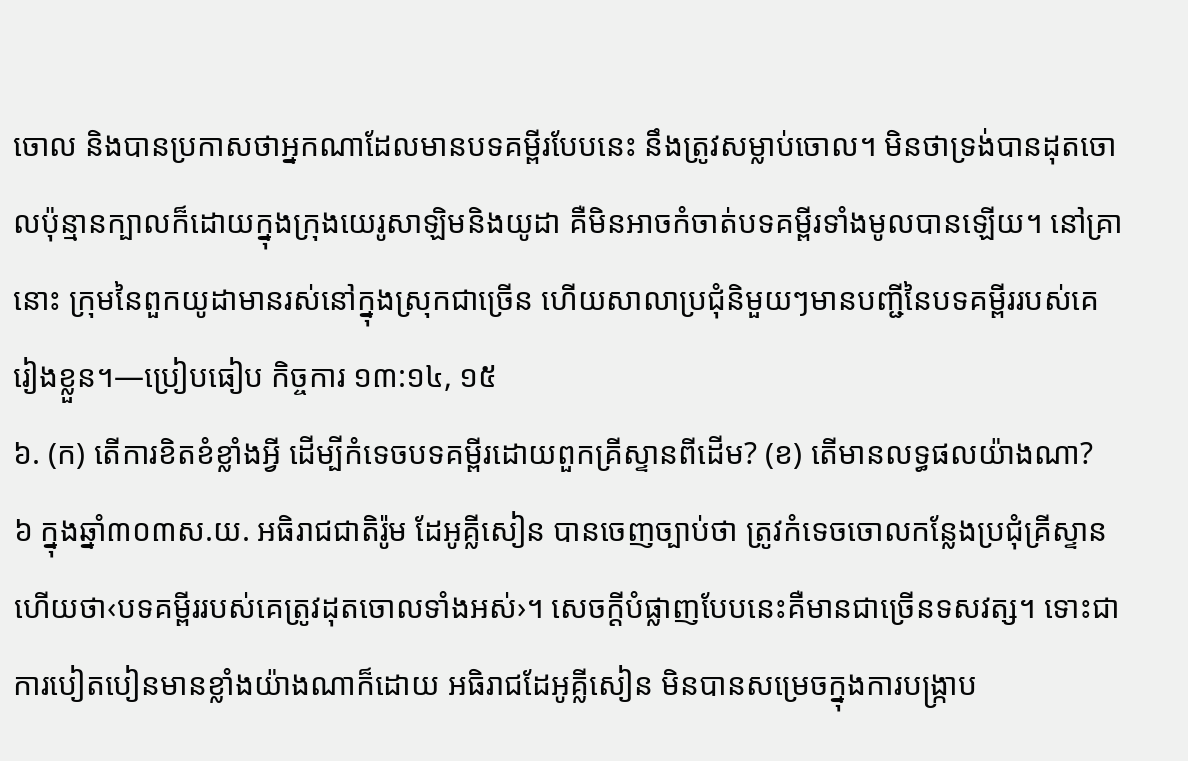ចោល និងបានប្រកាសថាអ្នកណាដែលមានបទគម្ពីរបែបនេះ នឹងត្រូវសម្លាប់ចោល។ មិនថាទ្រង់បានដុតចោលប៉ុន្មានក្បាលក៏ដោយក្នុងក្រុងយេរូសាឡិមនិងយូដា គឺមិនអាចកំចាត់បទគម្ពីរទាំងមូលបានឡើយ។ នៅគ្រានោះ ក្រុមនៃពួកយូដាមានរស់នៅក្នុងស្រុកជាច្រើន ហើយសាលាប្រជុំនិមួយៗមានបញ្ជីនៃបទគម្ពីររបស់គេរៀងខ្លួន។—ប្រៀបធៀប កិច្ចការ ១៣:១៤, ១៥
៦. (ក) តើការខិតខំខ្លាំងអ្វី ដើម្បីកំទេចបទគម្ពីរដោយពួកគ្រីស្ទានពីដើម? (ខ) តើមានលទ្ធផលយ៉ាងណា?
៦ ក្នុងឆ្នាំ៣០៣ស.យ. អធិរាជជាតិរ៉ូម ដែអូគ្លីសៀន បានចេញច្បាប់ថា ត្រូវកំទេចចោលកន្លែងប្រជុំគ្រីស្ទាន ហើយថា‹បទគម្ពីររបស់គេត្រូវដុតចោលទាំងអស់›។ សេចក្ដីបំផ្លាញបែបនេះគឺមានជាច្រើនទសវត្ស។ ទោះជាការបៀតបៀនមានខ្លាំងយ៉ាងណាក៏ដោយ អធិរាជដែអូគ្លីសៀន មិនបានសម្រេចក្នុងការបង្ក្រាប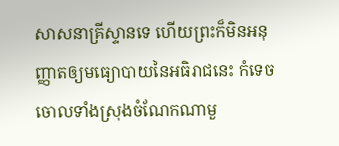សាសនាគ្រីស្ទានទេ ហើយព្រះក៏មិនអនុញ្ញាតឲ្យមធ្យោបាយនៃអធិរាជនេះ កំទេចចោលទាំងស្រុងចំណែកណាមួ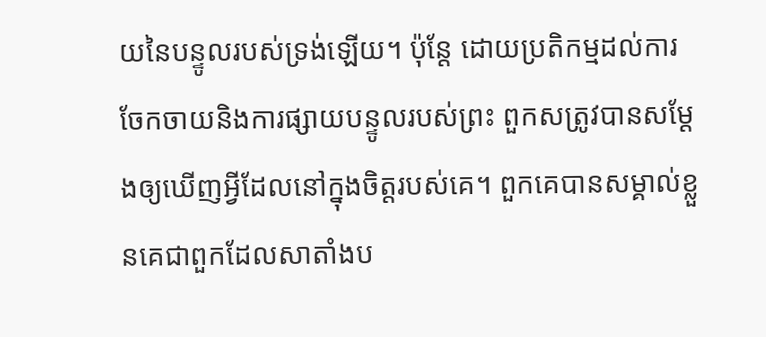យនៃបន្ទូលរបស់ទ្រង់ឡើយ។ ប៉ុន្តែ ដោយប្រតិកម្មដល់ការចែកចាយនិងការផ្សាយបន្ទូលរបស់ព្រះ ពួកសត្រូវបានសម្ដែងឲ្យឃើញអ្វីដែលនៅក្នុងចិត្តរបស់គេ។ ពួកគេបានសម្គាល់ខ្លួនគេជាពួកដែលសាតាំងប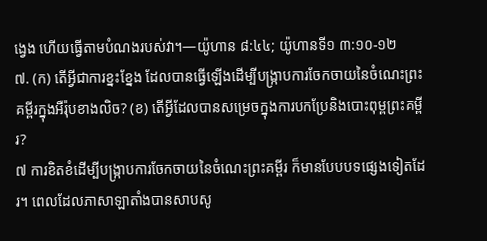ង្វេង ហើយធ្វើតាមបំណងរបស់វា។—យ៉ូហាន ៨:៤៤; យ៉ូហានទី១ ៣:១០-១២
៧. (ក) តើអ្វីជាការខ្នះខ្នែង ដែលបានធ្វើឡើងដើម្បីបង្ក្រាបការចែកចាយនៃចំណេះព្រះគម្ពីរក្នុងអឺរ៉ុបខាងលិច? (ខ) តើអ្វីដែលបានសម្រេចក្នុងការបកប្រែនិងបោះពុម្ពព្រះគម្ពីរ?
៧ ការខិតខំដើម្បីបង្ក្រាបការចែកចាយនៃចំណេះព្រះគម្ពីរ ក៏មានបែបបទផ្សេងទៀតដែរ។ ពេលដែលភាសាឡាតាំងបានសាបសូ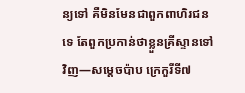ន្យទៅ គឺមិនមែនជាពួកពាហិរជនទេ តែពួកប្រកាន់ថាខ្លួនគ្រីស្ទានទៅវិញ—សម្ដេចប៉ាប ក្រេកួរីទី៧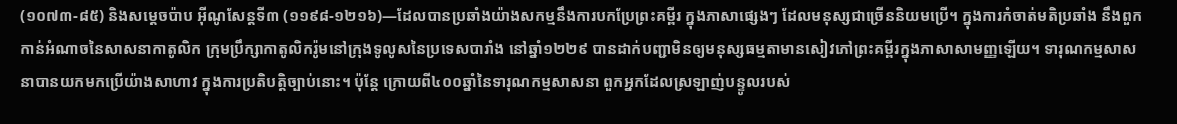(១០៧៣-៨៥) និងសម្ដេចប៉ាប អ៊ីណូសែន្តទី៣ (១១៩៨-១២១៦)—ដែលបានប្រឆាំងយ៉ាងសកម្មនឹងការបកប្រែព្រះគម្ពីរ ក្នុងភាសាផ្សេងៗ ដែលមនុស្សជាច្រើននិយមប្រើ។ ក្នុងការកំចាត់មតិប្រឆាំង នឹងពួកកាន់អំណាចនៃសាសនាកាតូលិក ក្រុមប្រឹក្សាកាតូលិករ៉ូមនៅក្រុងទូលូសនៃប្រទេសបារាំង នៅឆ្នាំ១២២៩ បានដាក់បញ្ជាមិនឲ្យមនុស្សធម្មតាមានសៀវភៅព្រះគម្ពីរក្នុងភាសាសាមញ្ញឡើយ។ ទារុណកម្មសាសនាបានយកមកប្រើយ៉ាងសាហាវ ក្នុងការប្រតិបត្ដិច្បាប់នោះ។ ប៉ុន្តែ ក្រោយពី៤០០ឆ្នាំនៃទារុណកម្មសាសនា ពួកអ្នកដែលស្រឡាញ់បន្ទូលរបស់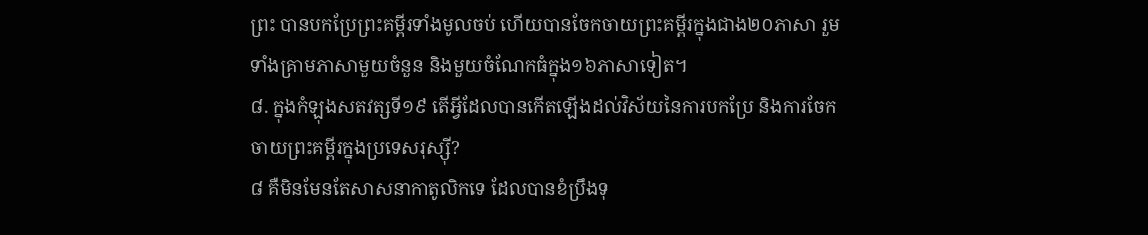ព្រះ បានបកប្រែព្រះគម្ពីរទាំងមូលចប់ ហើយបានចែកចាយព្រះគម្ពីរក្នុងជាង២០ភាសា រួមទាំងគ្រាមភាសាមួយចំនួន និងមួយចំណែកធំក្នុង១៦ភាសាទៀត។
៨. ក្នុងកំឡុងសតវត្សទី១៩ តើអ្វីដែលបានកើតឡើងដល់វិស័យនៃការបកប្រែ និងការចែកចាយព្រះគម្ពីរក្នុងប្រទេសរុស្ស៊ី?
៨ គឺមិនមែនតែសាសនាកាតូលិកទេ ដែលបានខំប្រឹងទុ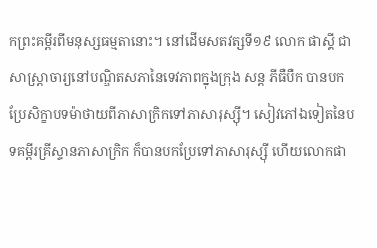កព្រះគម្ពីរពីមនុស្សធម្មតានោះ។ នៅដើមសតវត្សទី១៩ លោក ផាស្គី ជាសាស្ដ្រាចារ្យនៅបណ្ឌិតសភានៃទេវភាពក្នុងក្រុង សន្ត ភីធឺបឺក បានបកប្រែសិក្ខាបទម៉ាថាយពីភាសាក្រិកទៅភាសារុស្ស៊ី។ សៀវភៅឯទៀតនៃបទគម្ពីរគ្រីស្ទានភាសាក្រិក ក៏បានបកប្រែទៅភាសារុស្ស៊ី ហើយលោកផា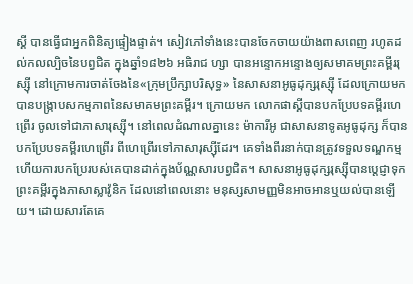ស្គី បានធ្វើជាអ្នកពិនិត្យផ្ទៀងផ្ទាត់។ សៀវភៅទាំងនេះបានចែកចាយយ៉ាងពាសពេញ រហូតដល់កលល្បិចនៃបព្វជិត ក្នុងឆ្នាំ១៨២៦ អធិរាជ ហ្សា បានអន្ទោកអន្ទោងឲ្យសមាគមព្រះគម្ពីររុស្ស៊ី នៅក្រោមការចាត់ចែងនៃ«ក្រុមប្រឹក្សាបរិសុទ្ធ» នៃសាសនាអូធូដុក្សរុស្ស៊ី ដែលក្រោយមក បានបង្ក្រាបសកម្មភាពនៃសមាគមព្រះគម្ពីរ។ ក្រោយមក លោកផាស្គីបានបកប្រែបទគម្ពីរហេព្រើរ ចូលទៅជាភាសារុស្ស៊ី។ នៅពេលដំណាលគ្នានេះ ម៉ាការីអូ ជាសាសនាទូតអូធូដុក្ស ក៏បានបកប្រែបទគម្ពីរហេព្រើរ ពីហេព្រើរទៅភាសារុស្ស៊ីដែរ។ គេទាំងពីរនាក់បានត្រូវទទួលទណ្ឌកម្ម ហើយការបកប្រែរបស់គេបានដាក់ក្នុងប័ណ្ណសារបព្វជិត។ សាសនាអូធូដុក្សរុស្ស៊ីបានប្ដេជ្ញាទុកព្រះគម្ពីរក្នុងភាសាស្លាវ៉ូនិក ដែលនៅពេលនោះ មនុស្សសាមញ្ញមិនអាចអានឬយល់បានឡើយ។ ដោយសារតែគេ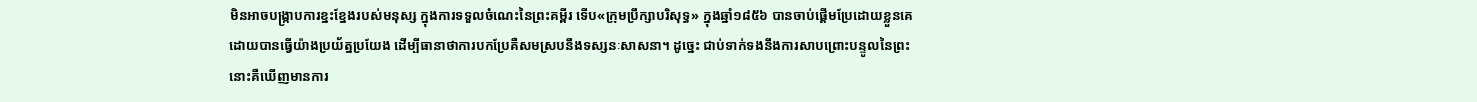មិនអាចបង្ក្រាបការខ្នះខ្នែងរបស់មនុស្ស ក្នុងការទទួលចំណេះនៃព្រះគម្ពីរ ទើប«ក្រុមប្រឹក្សាបរិសុទ្ធ» ក្នុងឆ្នាំ១៨៥៦ បានចាប់ផ្ដើមប្រែដោយខ្លួនគេ ដោយបានធ្វើយ៉ាងប្រយ័ត្នប្រយែង ដើម្បីធានាថាការបកប្រែគឺសមស្របនឹងទស្សនៈសាសនា។ ដូច្នេះ ជាប់ទាក់ទងនឹងការសាបព្រោះបន្ទូលនៃព្រះ នោះគឺឃើញមានការ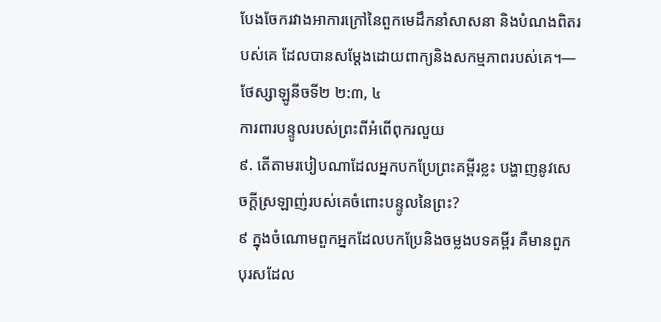បែងចែករវាងអាការក្រៅនៃពួកមេដឹកនាំសាសនា និងបំណងពិតរបស់គេ ដែលបានសម្ដែងដោយពាក្យនិងសកម្មភាពរបស់គេ។—ថែស្សាឡូនីចទី២ ២:៣, ៤
ការពារបន្ទូលរបស់ព្រះពីអំពើពុករលួយ
៩. តើតាមរបៀបណាដែលអ្នកបកប្រែព្រះគម្ពីរខ្លះ បង្ហាញនូវសេចក្ដីស្រឡាញ់របស់គេចំពោះបន្ទូលនៃព្រះ?
៩ ក្នុងចំណោមពួកអ្នកដែលបកប្រែនិងចម្លងបទគម្ពីរ គឺមានពួកបុរសដែល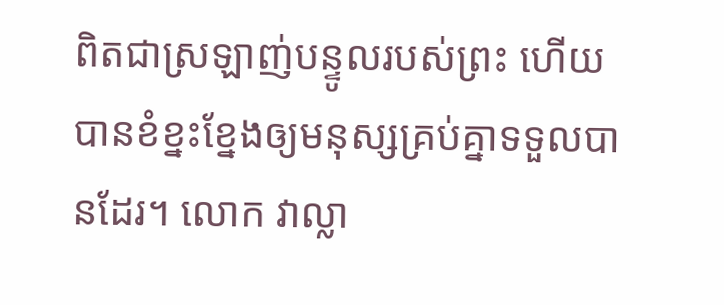ពិតជាស្រឡាញ់បន្ទូលរបស់ព្រះ ហើយបានខំខ្នះខ្នែងឲ្យមនុស្សគ្រប់គ្នាទទួលបានដែរ។ លោក វាល្លា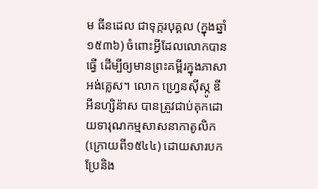ម ធីនដេល ជាទុក្ករបុគ្គល (ក្នុងឆ្នាំ១៥៣៦) ចំពោះអ្វីដែលលោកបានធ្វើ ដើម្បីឲ្យមានព្រះគម្ពីរក្នុងភាសាអង់គ្លេស។ លោក ហ្វ្រេនស៊ីស្កូ ឌី អីនហ្សិន៉ាស បានត្រូវជាប់គុកដោយទារុណកម្មសាសនាកាតូលិក (ក្រោយពី១៥៤៤) ដោយសារបកប្រែនិង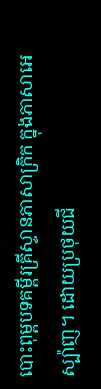បោះពុម្ពបទគម្ពីរគ្រីស្ទានភាសាក្រិក ក្នុងភាសាអេស្ប៉ាញ។ ដោយប្រថុយជី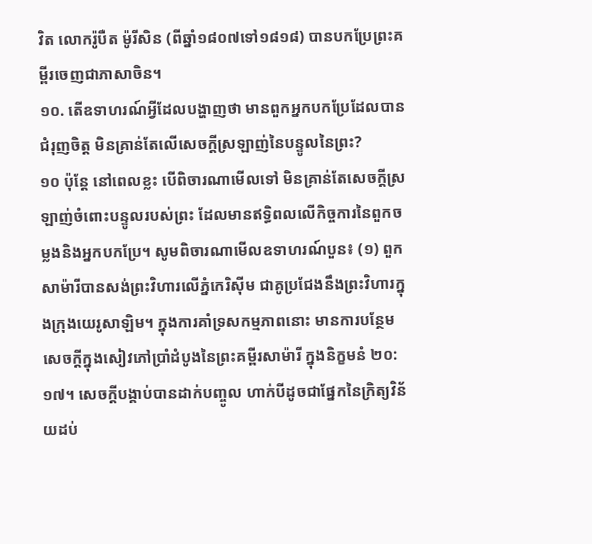វិត លោករ៉ូបឺត ម៉ូរីសិន (ពីឆ្នាំ១៨០៧ទៅ១៨១៨) បានបកប្រែព្រះគម្ពីរចេញជាភាសាចិន។
១០. តើឧទាហរណ៍អ្វីដែលបង្ហាញថា មានពួកអ្នកបកប្រែដែលបានជំរុញចិត្ត មិនគ្រាន់តែលើសេចក្ដីស្រឡាញ់នៃបន្ទូលនៃព្រះ?
១០ ប៉ុន្តែ នៅពេលខ្លះ បើពិចារណាមើលទៅ មិនគ្រាន់តែសេចក្ដីស្រឡាញ់ចំពោះបន្ទូលរបស់ព្រះ ដែលមានឥទ្ធិពលលើកិច្ចការនៃពួកចម្លងនិងអ្នកបកប្រែ។ សូមពិចារណាមើលឧទាហរណ៍បួន៖ (១) ពួកសាម៉ារីបានសង់ព្រះវិហារលើភ្នំកេរិស៊ីម ជាគូប្រជែងនឹងព្រះវិហារក្នុងក្រុងយេរូសាឡិម។ ក្នុងការគាំទ្រសកម្មភាពនោះ មានការបន្ថែមសេចក្ដីក្នុងសៀវភៅប្រាំដំបូងនៃព្រះគម្ពីរសាម៉ារី ក្នុងនិក្ខមនំ ២០:១៧។ សេចក្ដីបង្គាប់បានដាក់បញ្ចូល ហាក់បីដូចជាផ្នែកនៃក្រិត្យវិន័យដប់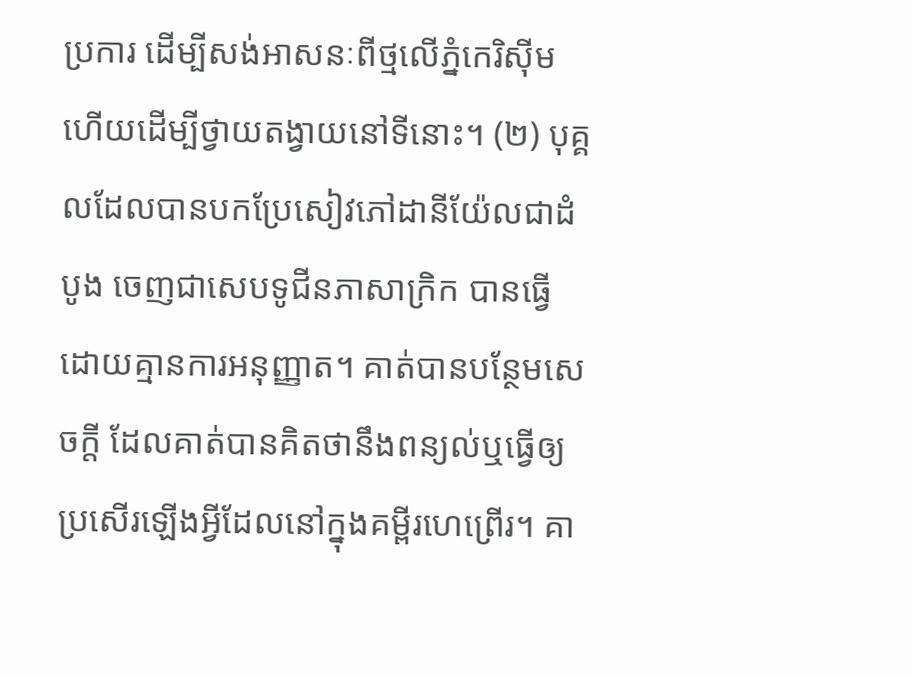ប្រការ ដើម្បីសង់អាសនៈពីថ្មលើភ្នំកេរិស៊ីម ហើយដើម្បីថ្វាយតង្វាយនៅទីនោះ។ (២) បុគ្គលដែលបានបកប្រែសៀវភៅដានីយ៉ែលជាដំបូង ចេញជាសេបទូជីនភាសាក្រិក បានធ្វើដោយគ្មានការអនុញ្ញាត។ គាត់បានបន្ថែមសេចក្ដី ដែលគាត់បានគិតថានឹងពន្យល់ឬធ្វើឲ្យប្រសើរឡើងអ្វីដែលនៅក្នុងគម្ពីរហេព្រើរ។ គា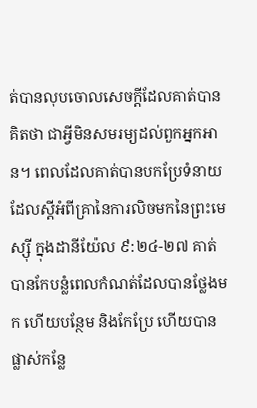ត់បានលុបចោលសេចក្ដីដែលគាត់បានគិតថា ជាអ្វីមិនសមរម្យដល់ពួកអ្នកអាន។ ពេលដែលគាត់បានបកប្រែទំនាយដែលស្តីអំពីគ្រានៃការលិចមកនៃព្រះមេស្ស៊ី ក្នុងដានីយ៉ែល ៩:២៤-២៧ គាត់បានកែបន្លំពេលកំណត់ដែលបានថ្លែងមក ហើយបន្ថែម និងកែប្រែ ហើយបានផ្លាស់កន្លែ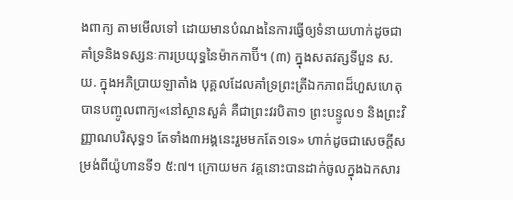ងពាក្យ តាមមើលទៅ ដោយមានបំណងនៃការធ្វើឲ្យទំនាយហាក់ដូចជាគាំទ្រនិងទស្សនៈការប្រយុទ្ធនៃម៉ាកកាប៊ី។ (៣) ក្នុងសតវត្សទីបួន ស.យ. ក្នុងអភិប្រាយឡាតាំង បុគ្គលដែលគាំទ្រព្រះត្រីឯកភាពដ៏ហួសហេតុ បានបញ្ចូលពាក្យ«នៅស្ថានសួគ៌ គឺជាព្រះវរបិតា១ ព្រះបន្ទូល១ និងព្រះវិញ្ញាណបរិសុទ្ធ១ តែទាំង៣អង្គនេះរួមមកតែ១ទេ» ហាក់ដូចជាសេចក្ដីសម្រង់ពីយ៉ូហានទី១ ៥:៧។ ក្រោយមក វគ្គនោះបានដាក់ចូលក្នុងឯកសារ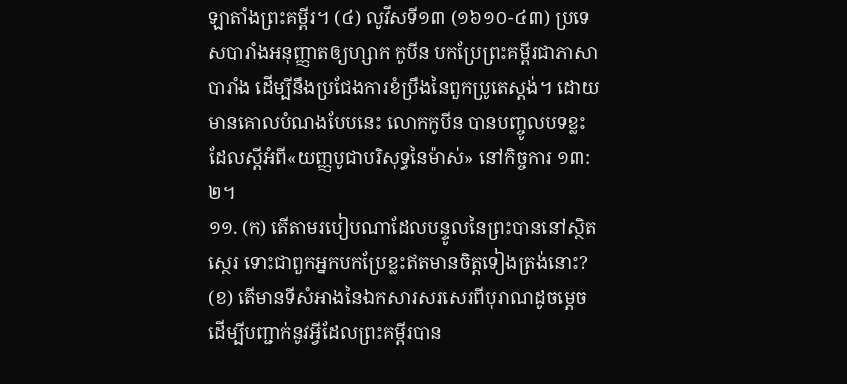ឡាតាំងព្រះគម្ពីរ។ (៤) លូវីសទី១៣ (១៦១០-៤៣) ប្រទេសបារាំងអនុញ្ញាតឲ្យហ្សាក កូបីន បកប្រែព្រះគម្ពីរជាភាសាបារាំង ដើម្បីនឹងប្រជែងការខំប្រឹងនៃពួកប្រូតេស្តង់។ ដោយមានគោលបំណងបែបនេះ លោកកូបីន បានបញ្ចូលបទខ្លះ ដែលស្តីអំពី«យញ្ញបូជាបរិសុទ្ធនៃម៉ាស់» នៅកិច្ចការ ១៣:២។
១១. (ក) តើតាមរបៀបណាដែលបន្ទូលនៃព្រះបាននៅស្ថិតស្ថេរ ទោះជាពួកអ្នកបកប្រែខ្លះឥតមានចិត្តទៀងត្រង់នោះ? (ខ) តើមានទីសំអាងនៃឯកសារសរសេរពីបុរាណដូចម្ដេច ដើម្បីបញ្ជាក់នូវអ្វីដែលព្រះគម្ពីរបាន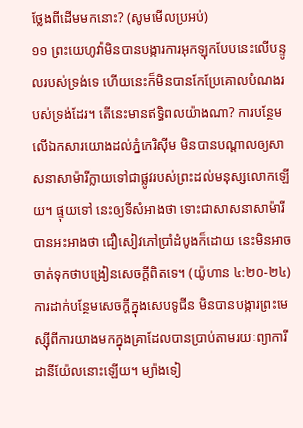ថ្លែងពីដើមមកនោះ? (សូមមើលប្រអប់)
១១ ព្រះយេហូវ៉ាមិនបានបង្ការការអុកឡុកបែបនេះលើបន្ទូលរបស់ទ្រង់ទេ ហើយនេះក៏មិនបានកែប្រែគោលបំណងរបស់ទ្រង់ដែរ។ តើនេះមានឥទ្ធិពលយ៉ាងណា? ការបន្ថែមលើឯកសារយោងដល់ភ្នំកេរិស៊ីម មិនបានបណ្ដាលឲ្យសាសនាសាម៉ារីក្លាយទៅជាផ្លូវរបស់ព្រះដល់មនុស្សលោកឡើយ។ ផ្ទុយទៅ នេះឲ្យទីសំអាងថា ទោះជាសាសនាសាម៉ារីបានអះអាងថា ជឿសៀវភៅប្រាំដំបូងក៏ដោយ នេះមិនអាចចាត់ទុកថាបង្រៀនសេចក្ដីពិតទេ។ (យ៉ូហាន ៤:២០-២៤) ការដាក់បន្ថែមសេចក្ដីក្នុងសេបទូជីន មិនបានបង្ការព្រះមេស្ស៊ីពីការយាងមកក្នុងគ្រាដែលបានប្រាប់តាមរយៈព្យាការីដានីយ៉ែលនោះឡើយ។ ម្យ៉ាងទៀ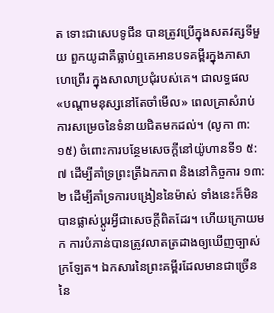ត ទោះជាសេបទូជីន បានត្រូវប្រើក្នុងសតវត្សទីមួយ ពួកយូដាគឺធ្លាប់ឮគេអានបទគម្ពីរក្នុងភាសាហេព្រើរ ក្នុងសាលាប្រជុំរបស់គេ។ ជាលទ្ធផល «បណ្ដាមនុស្សនៅតែចាំមើល» ពេលគ្រាសំរាប់ការសម្រេចនៃទំនាយជិតមកដល់។ (លូកា ៣:១៥) ចំពោះការបន្ថែមសេចក្ដីនៅយ៉ូហានទី១ ៥:៧ ដើម្បីគាំទ្រព្រះត្រីឯកភាព និងនៅកិច្ចការ ១៣:២ ដើម្បីគាំទ្រការបង្រៀននៃម៉ាស់ ទាំងនេះក៏មិនបានផ្លាស់ប្ដូរអ្វីជាសេចក្ដីពិតដែរ។ ហើយក្រោយមក ការបំភាន់បានត្រូវលាតត្រដាងឲ្យឃើញច្បាស់ក្រឡែត។ ឯកសារនៃព្រះគម្ពីរដែលមានជាច្រើននៃ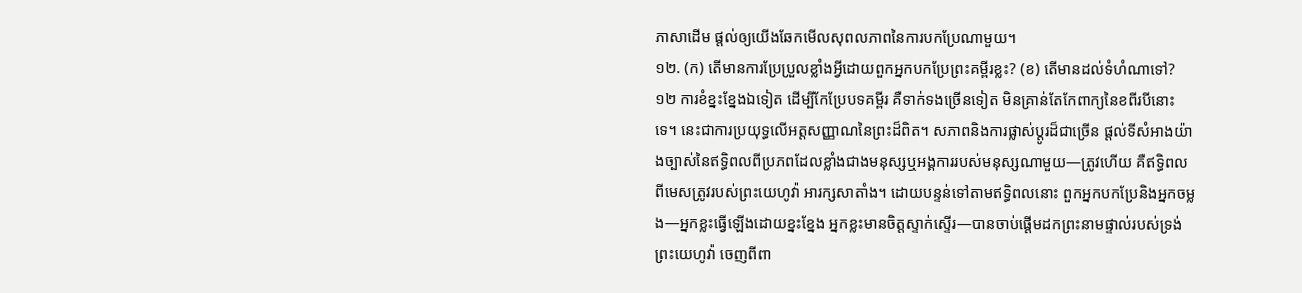ភាសាដើម ផ្ដល់ឲ្យយើងឆែកមើលសុពលភាពនៃការបកប្រែណាមួយ។
១២. (ក) តើមានការប្រែប្រួលខ្លាំងអ្វីដោយពួកអ្នកបកប្រែព្រះគម្ពីរខ្លះ? (ខ) តើមានដល់ទំហំណាទៅ?
១២ ការខំខ្នះខ្នែងឯទៀត ដើម្បីកែប្រែបទគម្ពីរ គឺទាក់ទងច្រើនទៀត មិនគ្រាន់តែកែពាក្យនៃខពីរបីនោះទេ។ នេះជាការប្រយុទ្ធលើអត្តសញ្ញាណនៃព្រះដ៏ពិត។ សភាពនិងការផ្លាស់ប្ដូរដ៏ជាច្រើន ផ្ដល់ទីសំអាងយ៉ាងច្បាស់នៃឥទ្ធិពលពីប្រភពដែលខ្លាំងជាងមនុស្សឬអង្គការរបស់មនុស្សណាមួយ—ត្រូវហើយ គឺឥទ្ធិពលពីមេសត្រូវរបស់ព្រះយេហូវ៉ា អារក្សសាតាំង។ ដោយបន្ទន់ទៅតាមឥទ្ធិពលនោះ ពួកអ្នកបកប្រែនិងអ្នកចម្លង—អ្នកខ្លះធ្វើឡើងដោយខ្នះខ្នែង អ្នកខ្លះមានចិត្តស្ទាក់ស្ទើរ—បានចាប់ផ្ដើមដកព្រះនាមផ្ទាល់របស់ទ្រង់ ព្រះយេហូវ៉ា ចេញពីពា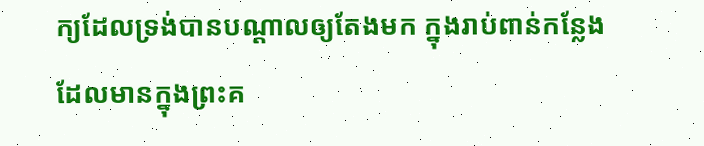ក្យដែលទ្រង់បានបណ្ដាលឲ្យតែងមក ក្នុងរាប់ពាន់កន្លែងដែលមានក្នុងព្រះគ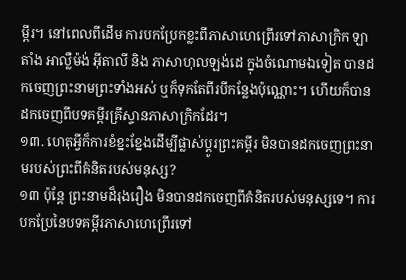ម្ពីរ។ នៅពេលពីដើម ការបកប្រែកខ្លះពីភាសាហេព្រើរទៅភាសាក្រិក ឡាតាំង អាល្លឺម៉ង់ អ៊ីតាលី និង ភាសាហុលឡង់ដេ ក្នុងចំណោមឯទៀត បានដកចេញព្រះនាមព្រះទាំងអស់ ឬក៏ទុកតែពីរបីកន្លែងប៉ុណ្ណោះ។ ហើយក៏បានដកចេញពីបទគម្ពីរគ្រីស្ទានភាសាក្រិកដែរ។
១៣. ហេតុអ្វីក៏ការខំខ្នះខ្នែងដើម្បីផ្លាស់ប្ដូរព្រះគម្ពីរ មិនបានដកចេញព្រះនាមរបស់ព្រះពីគំនិតរបស់មនុស្ស?
១៣ ប៉ុន្តែ ព្រះនាមដ៏រុងរឿង មិនបានដកចេញពីគំនិតរបស់មនុស្សទេ។ ការបកប្រែនៃបទគម្ពីរភាសាហេព្រើរទៅ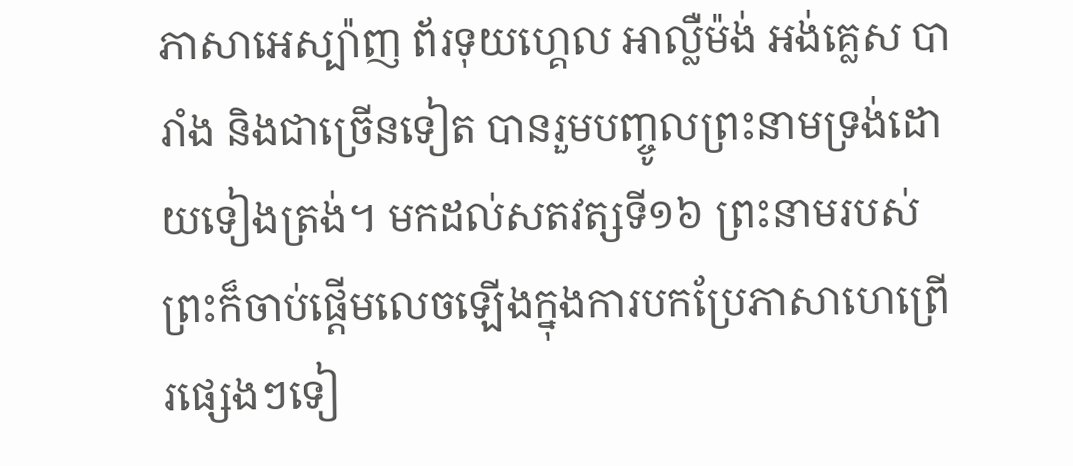ភាសាអេស្ប៉ាញ ព័រទុយហ្គេល អាល្លឺម៉ង់ អង់គ្លេស បារាំង និងជាច្រើនទៀត បានរួមបញ្ចូលព្រះនាមទ្រង់ដោយទៀងត្រង់។ មកដល់សតវត្សទី១៦ ព្រះនាមរបស់ព្រះក៏ចាប់ផ្ដើមលេចឡើងក្នុងការបកប្រែភាសាហេព្រើរផ្សេងៗទៀ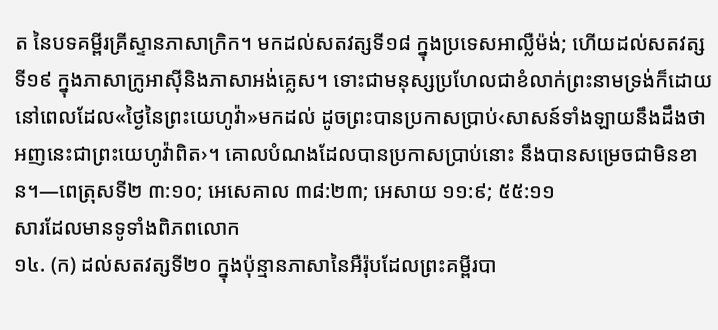ត នៃបទគម្ពីរគ្រីស្ទានភាសាក្រិក។ មកដល់សតវត្សទី១៨ ក្នុងប្រទេសអាល្លឺម៉ង់; ហើយដល់សតវត្សទី១៩ ក្នុងភាសាក្រូអាស៊ីនិងភាសាអង់គ្លេស។ ទោះជាមនុស្សប្រហែលជាខំលាក់ព្រះនាមទ្រង់ក៏ដោយ នៅពេលដែល«ថ្ងៃនៃព្រះយេហូវ៉ា»មកដល់ ដូចព្រះបានប្រកាសប្រាប់‹សាសន៍ទាំងឡាយនឹងដឹងថា អញនេះជាព្រះយេហូវ៉ាពិត›។ គោលបំណងដែលបានប្រកាសប្រាប់នោះ នឹងបានសម្រេចជាមិនខាន។—ពេត្រុសទី២ ៣:១០; អេសេគាល ៣៨:២៣; អេសាយ ១១:៩; ៥៥:១១
សារដែលមានទូទាំងពិភពលោក
១៤. (ក) ដល់សតវត្សទី២០ ក្នុងប៉ុន្មានភាសានៃអឺរ៉ុបដែលព្រះគម្ពីរបា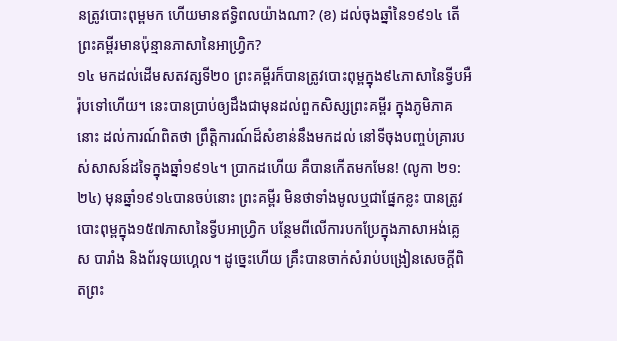នត្រូវបោះពុម្ពមក ហើយមានឥទ្ធិពលយ៉ាងណា? (ខ) ដល់ចុងឆ្នាំនៃ១៩១៤ តើព្រះគម្ពីរមានប៉ុន្មានភាសានៃអាហ្វ្រិក?
១៤ មកដល់ដើមសតវត្សទី២០ ព្រះគម្ពីរក៏បានត្រូវបោះពុម្ពក្នុង៩៤ភាសានៃទ្វីបអឺរ៉ុបទៅហើយ។ នេះបានប្រាប់ឲ្យដឹងជាមុនដល់ពួកសិស្សព្រះគម្ពីរ ក្នុងភូមិភាគនោះ ដល់ការណ៍ពិតថា ព្រឹត្ដិការណ៍ដ៏សំខាន់នឹងមកដល់ នៅទីចុងបញ្ចប់គ្រារបស់សាសន៍ដទៃក្នុងឆ្នាំ១៩១៤។ ប្រាកដហើយ គឺបានកើតមកមែន! (លូកា ២១:២៤) មុនឆ្នាំ១៩១៤បានចប់នោះ ព្រះគម្ពីរ មិនថាទាំងមូលឬជាផ្នែកខ្លះ បានត្រូវបោះពុម្ពក្នុង១៥៧ភាសានៃទ្វីបអាហ្វ្រិក បន្ថែមពីលើការបកប្រែក្នុងភាសាអង់គ្លេស បារាំង និងព័រទុយហ្គេល។ ដូច្នេះហើយ គ្រឹះបានចាក់សំរាប់បង្រៀនសេចក្ដីពិតព្រះ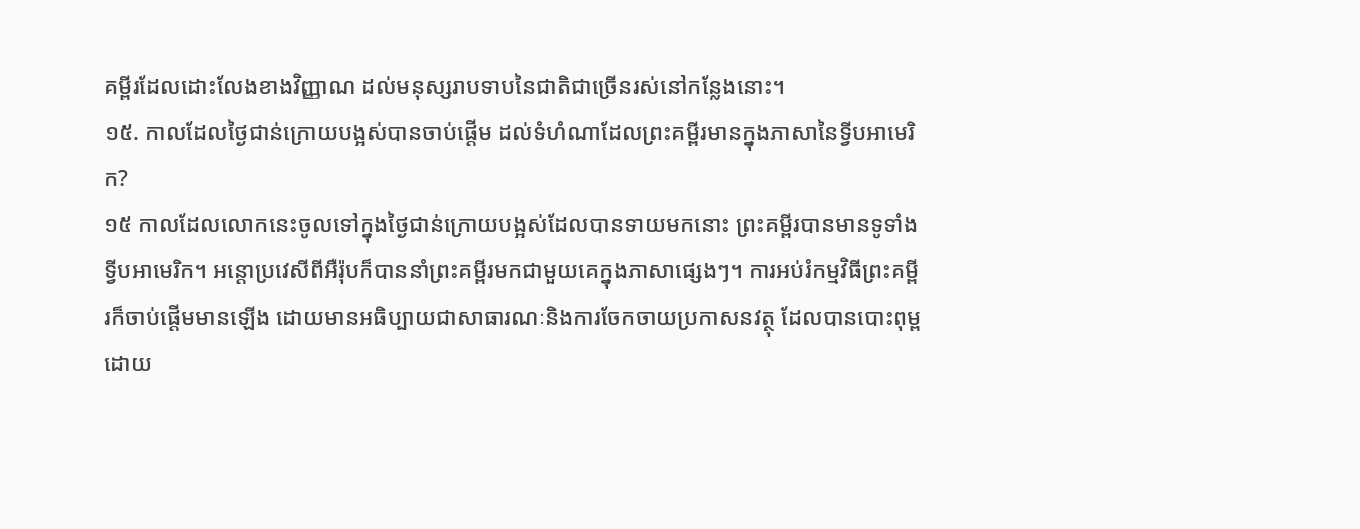គម្ពីរដែលដោះលែងខាងវិញ្ញាណ ដល់មនុស្សរាបទាបនៃជាតិជាច្រើនរស់នៅកន្លែងនោះ។
១៥. កាលដែលថ្ងៃជាន់ក្រោយបង្អស់បានចាប់ផ្ដើម ដល់ទំហំណាដែលព្រះគម្ពីរមានក្នុងភាសានៃទ្វីបអាមេរិក?
១៥ កាលដែលលោកនេះចូលទៅក្នុងថ្ងៃជាន់ក្រោយបង្អស់ដែលបានទាយមកនោះ ព្រះគម្ពីរបានមានទូទាំងទ្វីបអាមេរិក។ អន្ដោប្រវេសីពីអឺរ៉ុបក៏បាននាំព្រះគម្ពីរមកជាមួយគេក្នុងភាសាផ្សេងៗ។ ការអប់រំកម្មវិធីព្រះគម្ពីរក៏ចាប់ផ្ដើមមានឡើង ដោយមានអធិប្បាយជាសាធារណៈនិងការចែកចាយប្រកាសនវត្ថុ ដែលបានបោះពុម្ពដោយ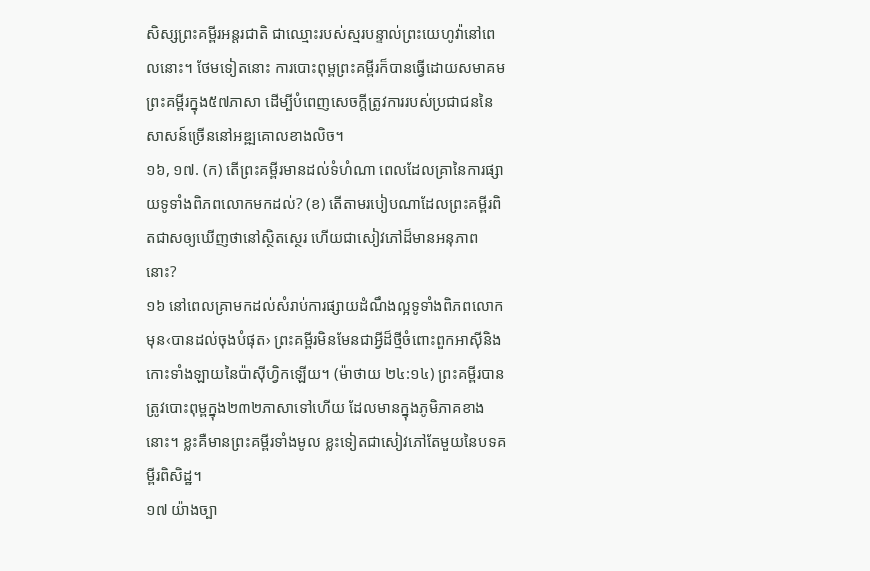សិស្សព្រះគម្ពីរអន្តរជាតិ ជាឈ្មោះរបស់ស្មរបន្ទាល់ព្រះយេហូវ៉ានៅពេលនោះ។ ថែមទៀតនោះ ការបោះពុម្ពព្រះគម្ពីរក៏បានធ្វើដោយសមាគមព្រះគម្ពីរក្នុង៥៧ភាសា ដើម្បីបំពេញសេចក្ដីត្រូវការរបស់ប្រជាជននៃសាសន៍ច្រើននៅអឌ្ឍគោលខាងលិច។
១៦, ១៧. (ក) តើព្រះគម្ពីរមានដល់ទំហំណា ពេលដែលគ្រានៃការផ្សាយទូទាំងពិភពលោកមកដល់? (ខ) តើតាមរបៀបណាដែលព្រះគម្ពីរពិតជាសឲ្យឃើញថានៅស្ថិតស្ថេរ ហើយជាសៀវភៅដ៏មានអនុភាពនោះ?
១៦ នៅពេលគ្រាមកដល់សំរាប់ការផ្សាយដំណឹងល្អទូទាំងពិភពលោក មុន‹បានដល់ចុងបំផុត› ព្រះគម្ពីរមិនមែនជាអ្វីដ៏ថ្មីចំពោះពួកអាស៊ីនិងកោះទាំងឡាយនៃប៉ាស៊ីហ្វិកឡើយ។ (ម៉ាថាយ ២៤:១៤) ព្រះគម្ពីរបានត្រូវបោះពុម្ពក្នុង២៣២ភាសាទៅហើយ ដែលមានក្នុងភូមិភាគខាងនោះ។ ខ្លះគឺមានព្រះគម្ពីរទាំងមូល ខ្លះទៀតជាសៀវភៅតែមួយនៃបទគម្ពីរពិសិដ្ឋ។
១៧ យ៉ាងច្បា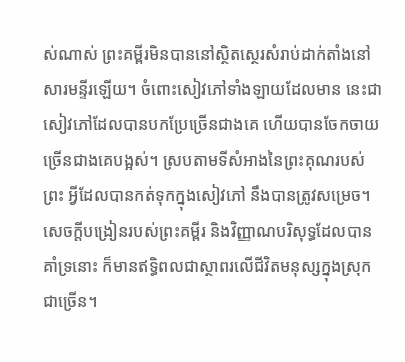ស់ណាស់ ព្រះគម្ពីរមិនបាននៅស្ថិតស្ថេរសំរាប់ដាក់តាំងនៅសារមន្ទីរឡើយ។ ចំពោះសៀវភៅទាំងឡាយដែលមាន នេះជាសៀវភៅដែលបានបកប្រែច្រើនជាងគេ ហើយបានចែកចាយច្រើនជាងគេបង្អស់។ ស្របតាមទីសំអាងនៃព្រះគុណរបស់ព្រះ អ្វីដែលបានកត់ទុកក្នុងសៀវភៅ នឹងបានត្រូវសម្រេច។ សេចក្ដីបង្រៀនរបស់ព្រះគម្ពីរ និងវិញ្ញាណបរិសុទ្ធដែលបានគាំទ្រនោះ ក៏មានឥទ្ធិពលជាស្ថាពរលើជីវិតមនុស្សក្នុងស្រុកជាច្រើន។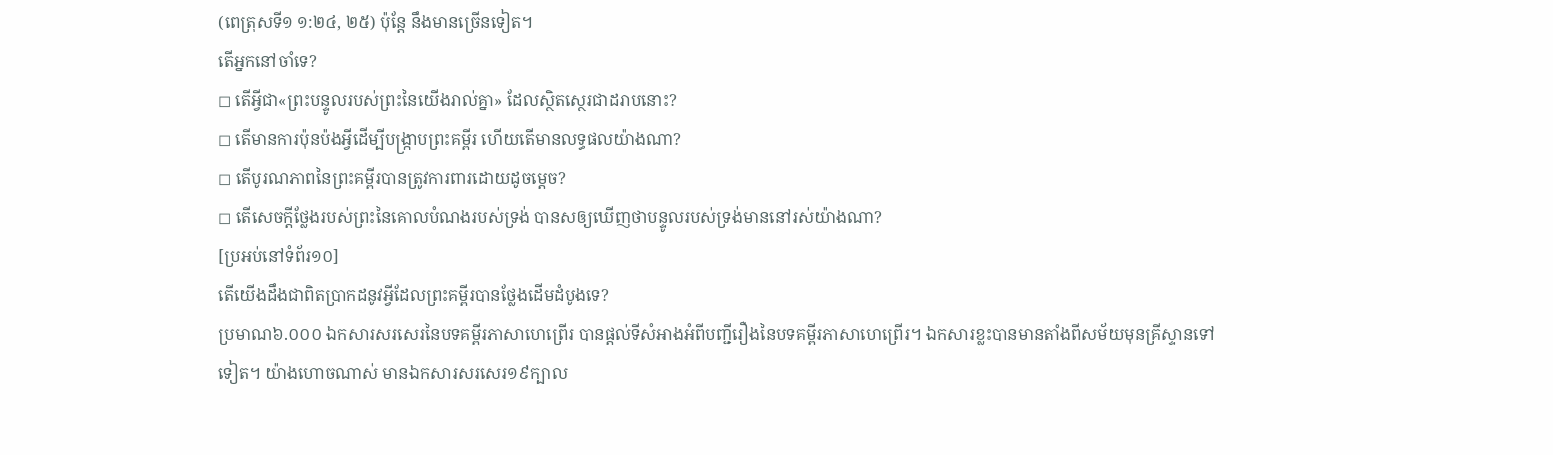(ពេត្រុសទី១ ១:២៤, ២៥) ប៉ុន្តែ នឹងមានច្រើនទៀត។
តើអ្នកនៅចាំទេ?
◻ តើអ្វីជា«ព្រះបន្ទូលរបស់ព្រះនៃយើងរាល់គ្នា» ដែលស្ថិតស្ថេរជាដរាបនោះ?
◻ តើមានការប៉ុនប៉ងអ្វីដើម្បីបង្ក្រាបព្រះគម្ពីរ ហើយតើមានលទ្ធផលយ៉ាងណា?
◻ តើបូរណភាពនៃព្រះគម្ពីរបានត្រូវការពារដោយដូចម្ដេច?
◻ តើសេចក្ដីថ្លែងរបស់ព្រះនៃគោលបំណងរបស់ទ្រង់ បានសឲ្យឃើញថាបន្ទូលរបស់ទ្រង់មាននៅរស់យ៉ាងណា?
[ប្រអប់នៅទំព័រ១០]
តើយើងដឹងជាពិតប្រាកដនូវអ្វីដែលព្រះគម្ពីរបានថ្លែងដើមដំបូងទេ?
ប្រមាណ៦.០០០ ឯកសារសរសេរនៃបទគម្ពីរភាសាហេព្រើរ បានផ្ដល់ទីសំអាងអំពីបញ្ជីរឿងនៃបទគម្ពីរភាសាហេព្រើរ។ ឯកសារខ្លះបានមានតាំងពីសម័យមុនគ្រីស្ទានទៅទៀត។ យ៉ាងហោចណាស់ មានឯកសារសរសេរ១៩ក្បាល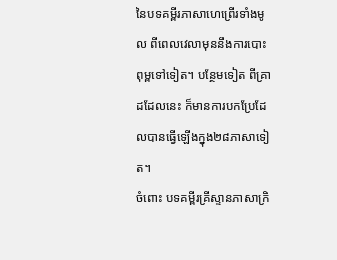នៃបទគម្ពីរភាសាហេព្រើរទាំងមូល ពីពេលវេលាមុននឹងការបោះពុម្ពទៅទៀត។ បន្ថែមទៀត ពីគ្រាដដែលនេះ ក៏មានការបកប្រែដែលបានធ្វើឡើងក្នុង២៨ភាសាទៀត។
ចំពោះ បទគម្ពីរគ្រីស្ទានភាសាក្រិ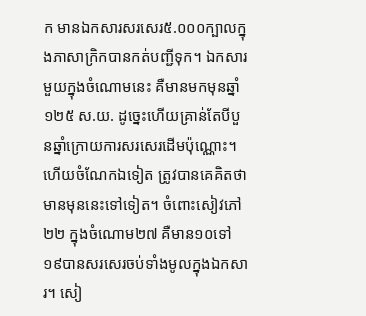ក មានឯកសារសរសេរ៥.០០០ក្បាលក្នុងភាសាក្រិកបានកត់បញ្ជីទុក។ ឯកសារមួយក្នុងចំណោមនេះ គឺមានមកមុនឆ្នាំ១២៥ ស.យ. ដូច្នេះហើយគ្រាន់តែបីបួនឆ្នាំក្រោយការសរសេរដើមប៉ុណ្ណោះ។ ហើយចំណែកឯទៀត ត្រូវបានគេគិតថា មានមុននេះទៅទៀត។ ចំពោះសៀវភៅ២២ ក្នុងចំណោម២៧ គឺមាន១០ទៅ១៩បានសរសេរចប់ទាំងមូលក្នុងឯកសារ។ សៀ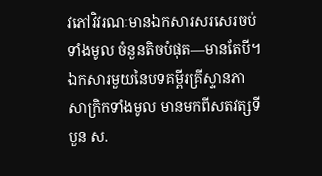វភៅវិវរណៈមានឯកសារសរសេរចប់ទាំងមូល ចំនួនតិចបំផុត—មានតែបី។ ឯកសារមួយនៃបទគម្ពីរគ្រីស្ទានភាសាក្រិកទាំងមូល មានមកពីសតវត្សទីបួន ស.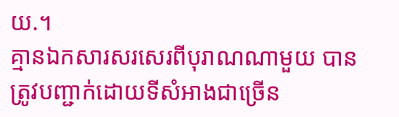យ.។
គ្មានឯកសារសរសេរពីបុរាណណាមួយ បានត្រូវបញ្ជាក់ដោយទីសំអាងជាច្រើន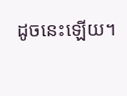ដូចនេះឡើយ។